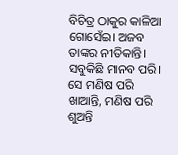ବିଚିତ୍ର ଠାକୁର କାଳିଆ ଗୋସେଁଇ। ଅଜବ ତାଙ୍କର ନୀତିକାନ୍ତି। ସବୁକିଛି ମାନବ ପରି। ସେ ମଣିଷ ପରି ଖାଆନ୍ତି, ମଣିଷ ପରି ଶୁଅନ୍ତି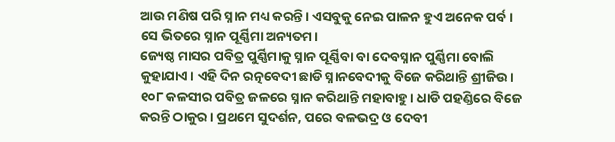ଆଉ ମଣିଷ ପରି ସ୍ନାନ ମଧ୍ୟ କରନ୍ତି। ଏସବୁକୁ ନେଇ ପାଳନ ହୁଏ ଅନେକ ପର୍ବ। ସେ ଭିତରେ ସ୍ନାନ ପୂର୍ଣ୍ଣିମା ଅନ୍ୟତମ।
ଜ୍ୟେଷ୍ଠ ମାସର ପବିତ୍ର ପୁର୍ଣ୍ଣିମାକୁ ସ୍ନାନ ପୂର୍ଣ୍ଣିବା ବା ଦେବସ୍ନାନ ପୁର୍ଣ୍ଣିମା ବୋଲି କୁହାଯାଏ। ଏହି ଦିନ ରତ୍ନବେଦୀ ଛାଡି ସ୍ନାନବେଦୀକୁ ବିଜେ କରିଥାନ୍ତି ଶ୍ରୀଜିଉ। ୧୦୮ କଳସୀର ପବିତ୍ର ଜଳରେ ସ୍ନାନ କରିଥାନ୍ତି ମହାବାହୁ। ଧାଡି ପହଣ୍ଡିରେ ବିଜେ କରନ୍ତି ଠାକୁର। ପ୍ରଥମେ ସୁଦର୍ଶନ, ପରେ ବଳଭଦ୍ର ଓ ଦେବୀ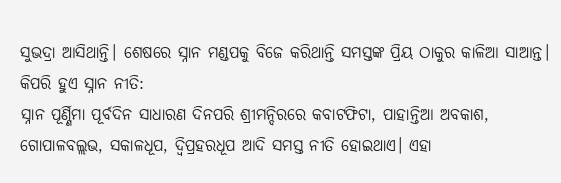ସୁଭଦ୍ରା ଆସିଥାନ୍ତି। ଶେଷରେ ସ୍ନାନ ମଣ୍ଡପକୁ ବିଜେ କରିଥାନ୍ତି ସମସ୍ତଙ୍କ ପ୍ରିୟ ଠାକୁର କାଳିଆ ସାଆନ୍ତ।
କିପରି ହୁଏ ସ୍ନାନ ନୀତି:
ସ୍ନାନ ପୂର୍ଣ୍ଣିମା ପୂର୍ବଦିନ ସାଧାରଣ ଦିନପରି ଶ୍ରୀମନ୍ଦିରରେ କବାଟଫିଟା, ପାହାନ୍ତିଆ ଅବକାଶ, ଗୋପାଳବଲ୍ଲଭ, ସକାଳଧୂପ, ଦ୍ୱିପ୍ରହରଧୂପ ଆଦି ସମସ୍ତ ନୀତି ହୋଇଥାଏ। ଏହା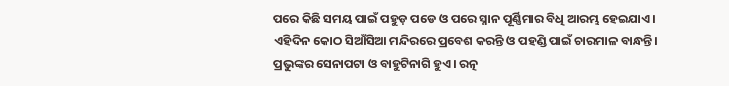ପରେ କିଛି ସମୟ ପାଇଁ ପହୁଡ଼ ପଡେ ଓ ପରେ ସ୍ନାନ ପୂର୍ଣ୍ଣିମାର ବିଧି ଆରମ୍ଭ ହେଇଯାଏ। ଏହିଦିନ କୋଠ ସିଆଁସିଆ ମନ୍ଦିରରେ ପ୍ରବେଶ କରନ୍ତି ଓ ପହଣ୍ଡି ପାଇଁ ଚାରମାଳ ବାନ୍ଧନ୍ତି। ପ୍ରଭୁଙ୍କର ସେନାପଟା ଓ ବାହୁଟିନାଗି ହୁଏ। ରତ୍ନ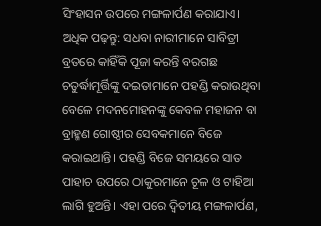ସିଂହାସନ ଉପରେ ମଙ୍ଗଳାର୍ପଣ କରାଯାଏ।
ଅଧିକ ପଢ଼ନ୍ତୁ: ସଧବା ନାରୀମାନେ ସାବିତ୍ରୀ ବ୍ରତରେ କାହିଁକି ପୂଜା କରନ୍ତି ବରଗଛ
ଚତୁର୍ଦ୍ଧାମୂର୍ତ୍ତିଙ୍କୁ ଦଇତାମାନେ ପହଣ୍ଡି କରାଉଥିବା ବେଳେ ମଦନମୋହନଙ୍କୁ କେବଳ ମହାଜନ ବା ବ୍ରାହ୍ମଣ ଗୋଷ୍ଠୀର ସେବକମାନେ ବିଜେ କରାଇଥାନ୍ତି। ପହଣ୍ଡି ବିଜେ ସମୟରେ ସାତ ପାହାଚ ଉପରେ ଠାକୁରମାନେ ଚୂଳ ଓ ଟାହିଆ ଲାଗି ହୁଅନ୍ତି। ଏହା ପରେ ଦ୍ୱିତୀୟ ମଙ୍ଗଳାର୍ପଣ,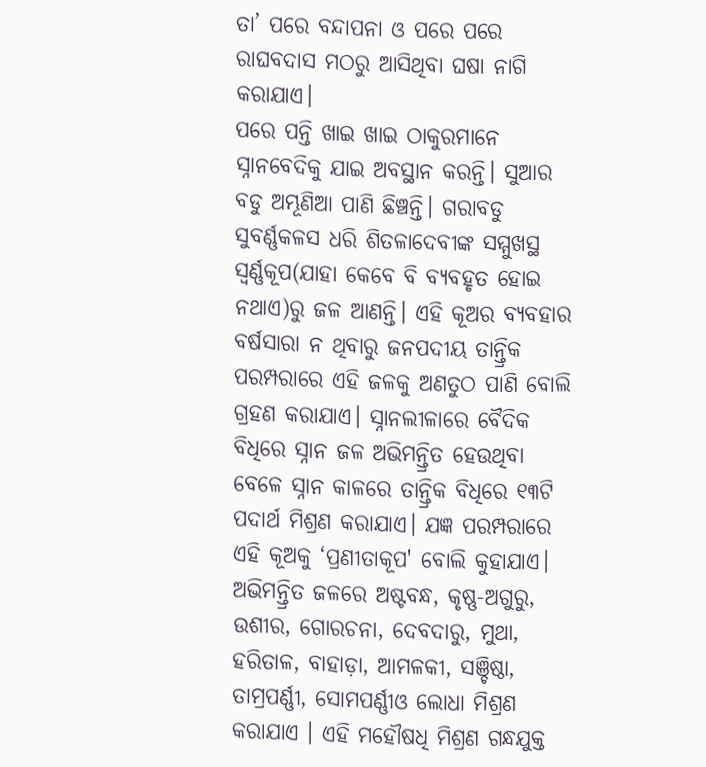ତା’ ପରେ ବନ୍ଦାପନା ଓ ପରେ ପରେ ରାଘବଦାସ ମଠରୁ ଆସିଥିବା ଘଷା ନାଗି କରାଯାଏ।
ପରେ ପନ୍ତି ଖାଇ ଖାଇ ଠାକୁରମାନେ ସ୍ନାନବେଦିକୁ ଯାଇ ଅବସ୍ଥାନ କରନ୍ତି। ସୁଆର ବଡୁ ଅମ୍ଭୂଣିଆ ପାଣି ଛିଞ୍ଚନ୍ତି। ଗରାବଡୁ ସୁବର୍ଣ୍ଣକଳସ ଧରି ଶିତଳାଦେବୀଙ୍କ ସମ୍ମୁଖସ୍ଥ ସ୍ୱର୍ଣ୍ଣକୂପ(ଯାହା କେବେ ବି ବ୍ୟବହୃତ ହୋଇ ନଥାଏ)ରୁ ଜଳ ଆଣନ୍ତି। ଏହି କୂଅର ବ୍ୟବହାର ବର୍ଷସାରା ନ ଥିବାରୁ ଜନପଦୀୟ ତାନ୍ତ୍ରିକ ପରମ୍ପରାରେ ଏହି ଜଳକୁ ଅଣତୁଠ ପାଣି ବୋଲି ଗ୍ରହଣ କରାଯାଏ। ସ୍ନାନଲୀଳାରେ ବୈଦିକ ବିଧିରେ ସ୍ନାନ ଜଳ ଅଭିମନ୍ତ୍ରିତ ହେଉଥିବା ବେଳେ ସ୍ନାନ କାଳରେ ତାନ୍ତ୍ରିକ ବିଧିରେ ୧୩ଟି ପଦାର୍ଥ ମିଶ୍ରଣ କରାଯାଏ। ଯଜ୍ଞ ପରମ୍ପରାରେ ଏହି କୂଅକୁ ‘ପ୍ରଣୀତାକୂପ' ବୋଲି କୁହାଯାଏ।
ଅଭିମନ୍ତ୍ରିତ ଜଳରେ ଅଷ୍ଟବନ୍ଧ, କୃଷ୍ଣ-ଅଗୁରୁ, ଉଶୀର, ଗୋରଚନା, ଦେବଦାରୁ, ମୁଥା, ହରିତାଳ, ବାହାଡ଼ା, ଆମଳକୀ, ସଞ୍ଚିଷ୍ଠା, ତାମ୍ରପର୍ଣ୍ଣୀ, ସୋମପର୍ଣ୍ଣୀଓ ଲୋଧା ମିଶ୍ରଣ କରାଯାଏ । ଏହି ମହୌଷଧି ମିଶ୍ରଣ ଗନ୍ଧଯୁକ୍ତ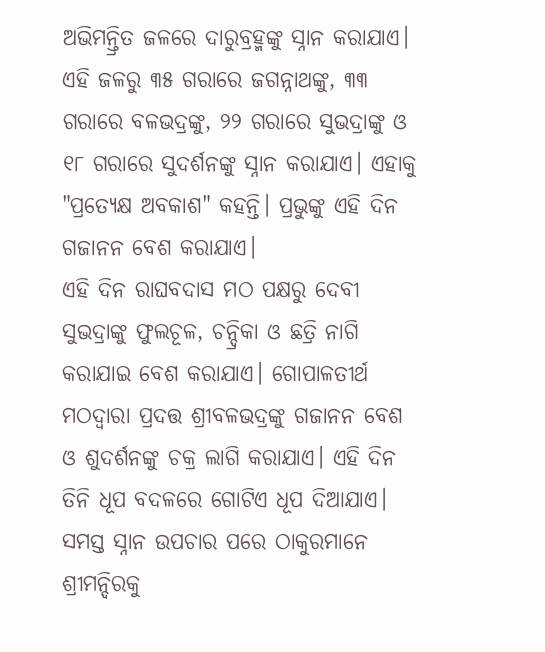ଅଭିମନ୍ତ୍ରିତ ଜଳରେ ଦାରୁବ୍ରହ୍ମଙ୍କୁ ସ୍ନାନ କରାଯାଏ। ଏହି ଜଳରୁ ୩୫ ଗରାରେ ଜଗନ୍ନାଥଙ୍କୁ, ୩୩ ଗରାରେ ବଳଭଦ୍ରଙ୍କୁ, ୨୨ ଗରାରେ ସୁଭଦ୍ରାଙ୍କୁ ଓ ୧୮ ଗରାରେ ସୁଦର୍ଶନଙ୍କୁ ସ୍ନାନ କରାଯାଏ। ଏହାକୁ "ପ୍ରତ୍ୟେକ୍ଷ ଅବକାଶ" କହନ୍ତି। ପ୍ରଭୁଙ୍କୁ ଏହି ଦିନ ଗଜାନନ ବେଶ କରାଯାଏ।
ଏହି ଦିନ ରାଘବଦାସ ମଠ ପକ୍ଷରୁ ଦେବୀ ସୁଭଦ୍ରାଙ୍କୁ ଫୁଲଚୂଳ, ଚନ୍ଦ୍ରିକା ଓ ଛତ୍ରି ନାଗି କରାଯାଇ ବେଶ କରାଯାଏ। ଗୋପାଳତୀର୍ଥ ମଠଦ୍ୱାରା ପ୍ରଦତ୍ତ ଶ୍ରୀବଳଭଦ୍ରଙ୍କୁ ଗଜାନନ ବେଶ ଓ ଶୁଦର୍ଶନଙ୍କୁ ଚକ୍ର ଲାଗି କରାଯାଏ। ଏହି ଦିନ ତିନି ଧୂପ ବଦଳରେ ଗୋଟିଏ ଧୂପ ଦିଆଯାଏ।
ସମସ୍ତ ସ୍ନାନ ଉପଚାର ପରେ ଠାକୁରମାନେ ଶ୍ରୀମନ୍ଦିରକୁ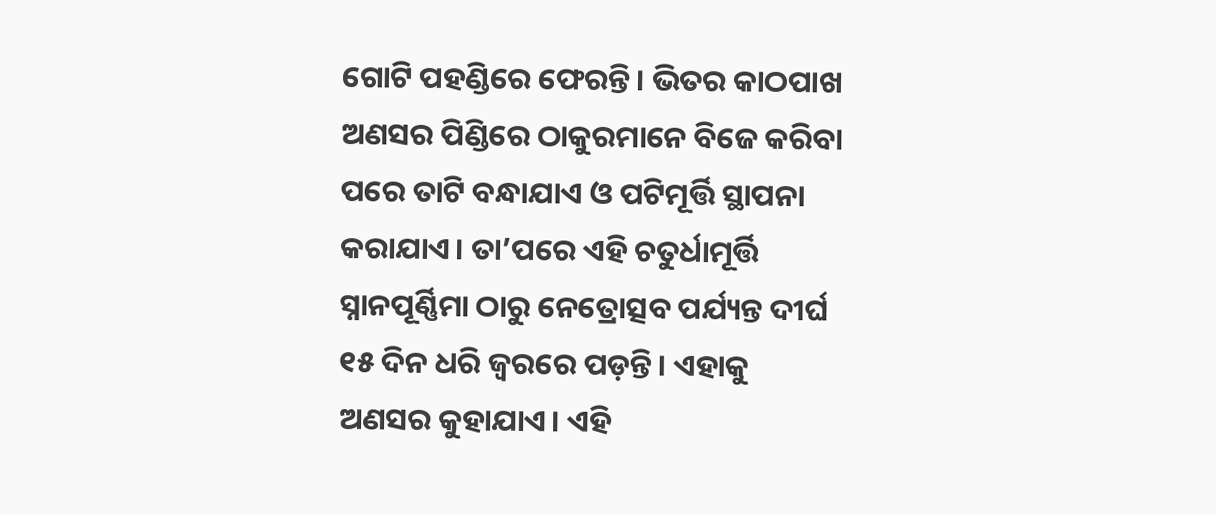ଗୋଟି ପହଣ୍ଡିରେ ଫେରନ୍ତି। ଭିତର କାଠପାଖ ଅଣସର ପିଣ୍ଡିରେ ଠାକୁରମାନେ ବିଜେ କରିବା ପରେ ତାଟି ବନ୍ଧାଯାଏ ଓ ପଟିମୂର୍ତ୍ତି ସ୍ଥାପନା କରାଯାଏ। ତା’ପରେ ଏହି ଚତୁର୍ଧାମୂର୍ତ୍ତି ସ୍ନାନପୂର୍ଣ୍ଣିମା ଠାରୁ ନେତ୍ରୋତ୍ସବ ପର୍ଯ୍ୟନ୍ତ ଦୀର୍ଘ ୧୫ ଦିନ ଧରି ଜ୍ୱରରେ ପଡ଼ନ୍ତି। ଏହାକୁ ଅଣସର କୁହାଯାଏ। ଏହି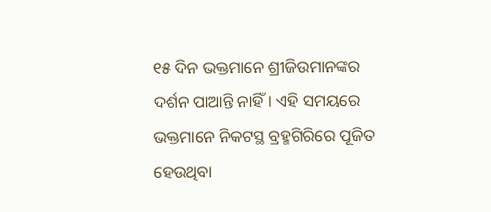୧୫ ଦିନ ଭକ୍ତମାନେ ଶ୍ରୀଜିଉମାନଙ୍କର ଦର୍ଶନ ପାଆନ୍ତି ନାହିଁ। ଏହି ସମୟରେ ଭକ୍ତମାନେ ନିକଟସ୍ଥ ବ୍ରହ୍ମଗିରିରେ ପୂଜିତ ହେଉଥିବା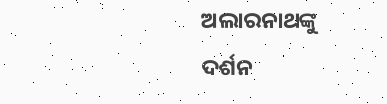ଅଲାରନାଥଙ୍କୁ ଦର୍ଶନ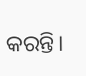କରନ୍ତି।